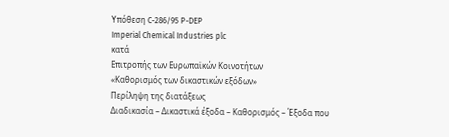Υπόθεση C-286/95 P-DEP
Imperial Chemical Industries plc
κατά
Επιτροπής των Ευρωπαϊκών Κοινοτήτων
«Καθορισμός των δικαστικών εξόδων»
Περίληψη της διατάξεως
Διαδικασία – Δικαστικά έξοδα – Καθορισμός – Έξοδα που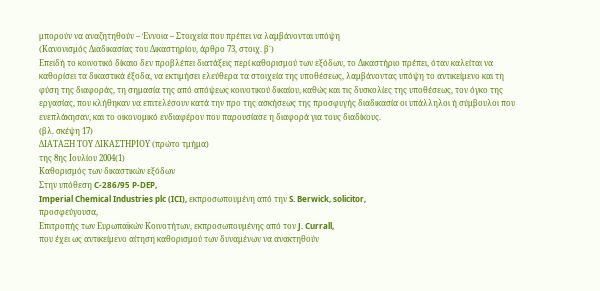μπορούν να αναζητηθούν – Έννοια – Στοιχεία που πρέπει να λαμβάνονται υπόψη
(Κανονισμός Διαδικασίας του Δικαστηρίου, άρθρο 73, στοιχ. β΄)
Επειδή το κοινοτικό δίκαιο δεν προβλέπει διατάξεις περί καθορισμού των εξόδων, το Δικαστήριο πρέπει, όταν καλείται να καθορίσει τα δικαστικά έξοδα, να εκτιμήσει ελεύθερα τα στοιχεία της υποθέσεως, λαμβάνοντας υπόψη το αντικείμενο και τη φύση της διαφοράς, τη σημασία της από απόψεως κοινοτικού δικαίου, καθώς και τις δυσκολίες της υποθέσεως, τον όγκο της εργασίας, που κλήθηκαν να επιτελέσουν κατά την προ της ασκήσεως της προσφυγής διαδικασία οι υπάλληλοι ή σύμβουλοι που ενεπλάκησαν, και το οικονομικό ενδιαφέρον που παρουσίασε η διαφορά για τους διαδίκους.
(βλ. σκέψη 17)
ΔΙΑΤΑΞΗ ΤΟΥ ΔΙΚΑΣΤΗΡΙΟΥ (πρώτο τμήμα)
της 8ης Ιουλίου 2004(1)
Καθορισμός των δικαστικών εξόδων
Στην υπόθεση C-286/95 P-DEP,
Imperial Chemical Industries plc (ICI), εκπροσωπουμένη από την S. Berwick, solicitor,
προσφεύγουσα,
Επιτροπής των Ευρωπαϊκών Κοινοτήτων, εκπροσωπουμένης από τον J. Currall,
που έχει ως αντικείμενο αίτηση καθορισμού των δυναμένων να ανακτηθούν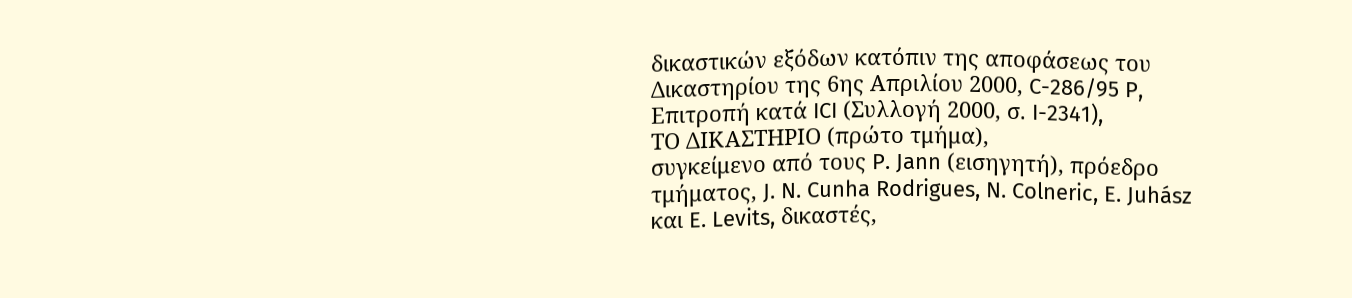δικαστικών εξόδων κατόπιν της αποφάσεως του Δικαστηρίου της 6ης Απριλίου 2000, C-286/95 P, Επιτροπή κατά ICI (Συλλογή 2000, σ. I-2341),
ΤΟ ΔΙΚΑΣΤΗΡΙΟ (πρώτο τμήμα),
συγκείμενο από τους P. Jann (εισηγητή), πρόεδρο τμήματος, J. N. Cunha Rodrigues, N. Colneric, E. Juhász και E. Levits, δικαστές,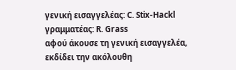γενική εισαγγελέας: C. Stix-Hackl
γραμματέας: R. Grass
αφού άκουσε τη γενική εισαγγελέα,
εκδίδει την ακόλουθη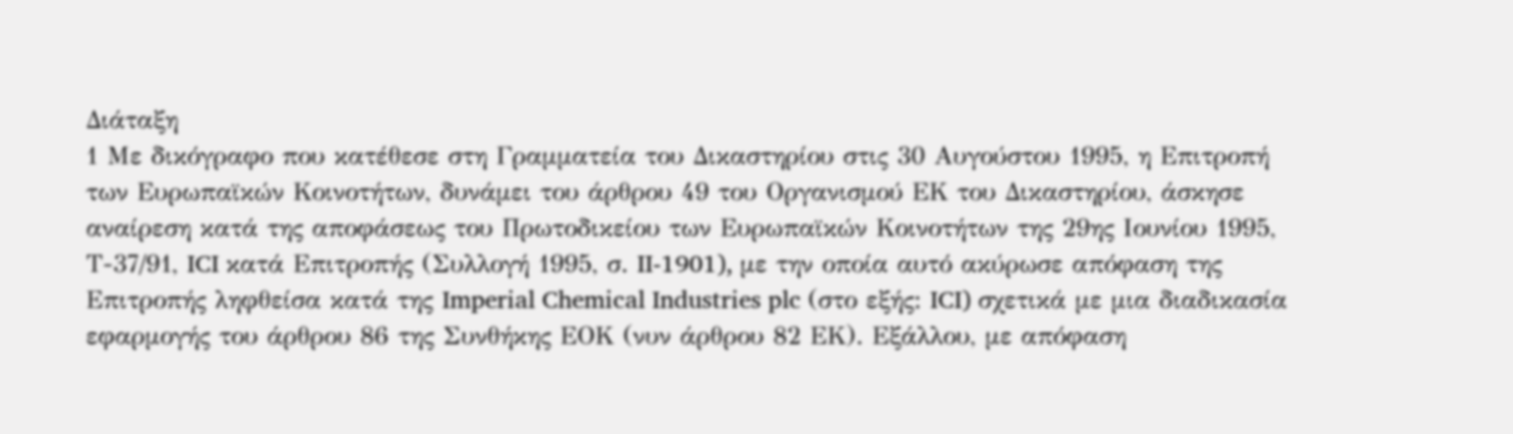Διάταξη
1 Με δικόγραφο που κατέθεσε στη Γραμματεία του Δικαστηρίου στις 30 Αυγούστου 1995, η Επιτροπή των Ευρωπαϊκών Κοινοτήτων, δυνάμει του άρθρου 49 του Οργανισμού ΕΚ του Δικαστηρίου, άσκησε αναίρεση κατά της αποφάσεως του Πρωτοδικείου των Ευρωπαϊκών Κοινοτήτων της 29ης Ιουνίου 1995, Τ-37/91, ICI κατά Επιτροπής (Συλλογή 1995, σ. II‑1901), με την οποία αυτό ακύρωσε απόφαση της Επιτροπής ληφθείσα κατά της Imperial Chemical Industries plc (στο εξής: ICI) σχετικά με μια διαδικασία εφαρμογής του άρθρου 86 της Συνθήκης ΕΟΚ (νυν άρθρου 82 ΕΚ). Εξάλλου, με απόφαση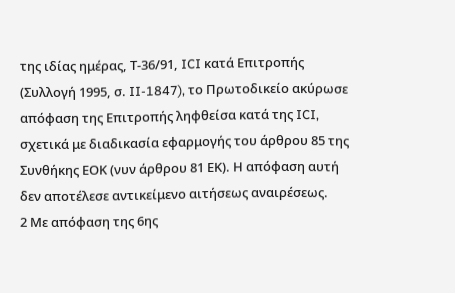της ιδίας ημέρας, Τ-36/91, ICI κατά Επιτροπής (Συλλογή 1995, σ. II-1847), το Πρωτοδικείο ακύρωσε απόφαση της Επιτροπής ληφθείσα κατά της ICI, σχετικά με διαδικασία εφαρμογής του άρθρου 85 της Συνθήκης ΕΟΚ (νυν άρθρου 81 ΕΚ). Η απόφαση αυτή δεν αποτέλεσε αντικείμενο αιτήσεως αναιρέσεως.
2 Με απόφαση της 6ης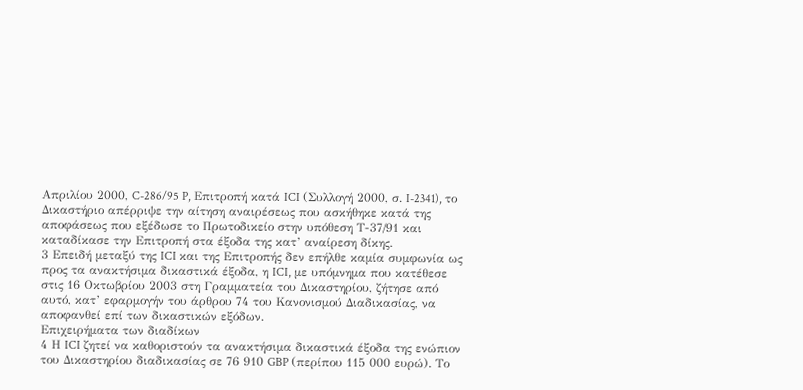Απριλίου 2000, C-286/95 P, Επιτροπή κατά ICI (Συλλογή 2000, σ. I-2341), το Δικαστήριο απέρριψε την αίτηση αναιρέσεως που ασκήθηκε κατά της αποφάσεως που εξέδωσε το Πρωτοδικείο στην υπόθεση Τ-37/91 και καταδίκασε την Επιτροπή στα έξοδα της κατ’ αναίρεση δίκης.
3 Επειδή μεταξύ της ICI και της Επιτροπής δεν επήλθε καμία συμφωνία ως προς τα ανακτήσιμα δικαστικά έξοδα, η ICI, με υπόμνημα που κατέθεσε στις 16 Οκτωβρίου 2003 στη Γραμματεία του Δικαστηρίου, ζήτησε από αυτό, κατ’ εφαρμογήν του άρθρου 74 του Κανονισμού Διαδικασίας, να αποφανθεί επί των δικαστικών εξόδων.
Επιχειρήματα των διαδίκων
4 Η ICI ζητεί να καθοριστούν τα ανακτήσιμα δικαστικά έξοδα της ενώπιον του Δικαστηρίου διαδικασίας σε 76 910 GBP (περίπου 115 000 ευρώ). Το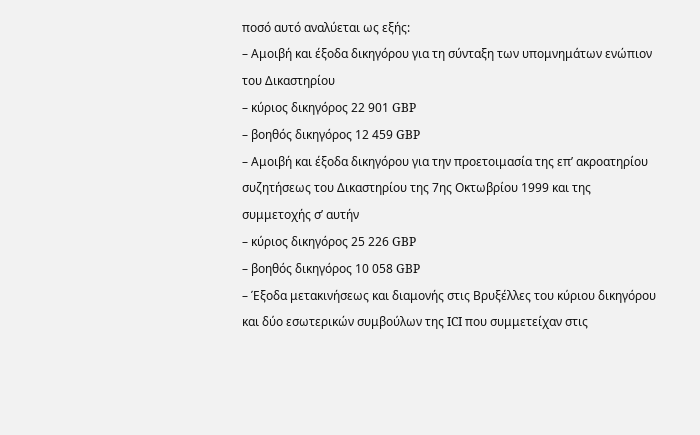ποσό αυτό αναλύεται ως εξής:
– Αμοιβή και έξοδα δικηγόρου για τη σύνταξη των υπομνημάτων ενώπιον του Δικαστηρίου
– κύριος δικηγόρος 22 901 GBP
– βοηθός δικηγόρος 12 459 GBP
– Αμοιβή και έξοδα δικηγόρου για την προετοιμασία της επ’ ακροατηρίου συζητήσεως του Δικαστηρίου της 7ης Οκτωβρίου 1999 και της συμμετοχής σ’ αυτήν
– κύριος δικηγόρος 25 226 GBP
– βοηθός δικηγόρος 10 058 GBP
– Έξοδα μετακινήσεως και διαμονής στις Βρυξέλλες του κύριου δικηγόρου και δύο εσωτερικών συμβούλων της ICI που συμμετείχαν στις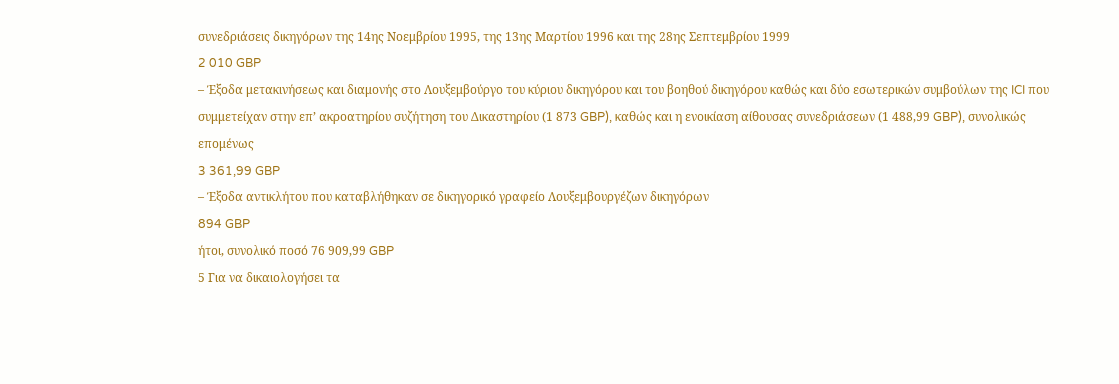συνεδριάσεις δικηγόρων της 14ης Νοεμβρίου 1995, της 13ης Μαρτίου 1996 και της 28ης Σεπτεμβρίου 1999
2 010 GBP
– Έξοδα μετακινήσεως και διαμονής στο Λουξεμβούργο του κύριου δικηγόρου και του βοηθού δικηγόρου καθώς και δύο εσωτερικών συμβούλων της ICI που συμμετείχαν στην επ’ ακροατηρίου συζήτηση του Δικαστηρίου (1 873 GBP), καθώς και η ενοικίαση αίθουσας συνεδριάσεων (1 488,99 GBP), συνολικώς επομένως
3 361,99 GBP
– Έξοδα αντικλήτου που καταβλήθηκαν σε δικηγορικό γραφείο Λουξεμβουργέζων δικηγόρων
894 GBP
ήτοι, συνολικό ποσό 76 909,99 GBP
5 Για να δικαιολογήσει τα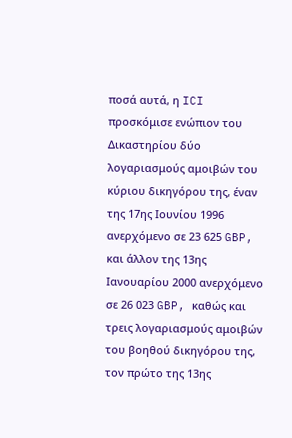ποσά αυτά, η ICI προσκόμισε ενώπιον του Δικαστηρίου δύο λογαριασμούς αμοιβών του κύριου δικηγόρου της, έναν της 17ης Ιουνίου 1996 ανερχόμενο σε 23 625 GBP, και άλλον της 13ης Ιανουαρίου 2000 ανερχόμενο σε 26 023 GBP, καθώς και τρεις λογαριασμούς αμοιβών του βοηθού δικηγόρου της, τον πρώτο της 13ης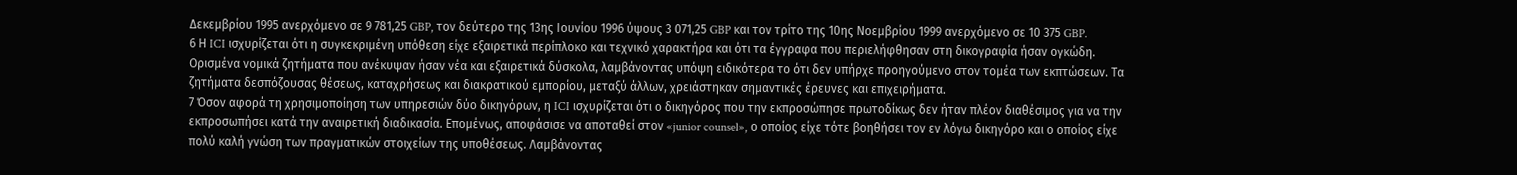Δεκεμβρίου 1995 ανερχόμενο σε 9 781,25 GBP, τον δεύτερο της 13ης Ιουνίου 1996 ύψους 3 071,25 GBP και τον τρίτο της 10ης Νοεμβρίου 1999 ανερχόμενο σε 10 375 GBP.
6 Η ICI ισχυρίζεται ότι η συγκεκριμένη υπόθεση είχε εξαιρετικά περίπλοκο και τεχνικό χαρακτήρα και ότι τα έγγραφα που περιελήφθησαν στη δικογραφία ήσαν ογκώδη. Ορισμένα νομικά ζητήματα που ανέκυψαν ήσαν νέα και εξαιρετικά δύσκολα, λαμβάνοντας υπόψη ειδικότερα το ότι δεν υπήρχε προηγούμενο στον τομέα των εκπτώσεων. Τα ζητήματα δεσπόζουσας θέσεως, καταχρήσεως και διακρατικού εμπορίου, μεταξύ άλλων, χρειάστηκαν σημαντικές έρευνες και επιχειρήματα.
7 Όσον αφορά τη χρησιμοποίηση των υπηρεσιών δύο δικηγόρων, η ICI ισχυρίζεται ότι ο δικηγόρος που την εκπροσώπησε πρωτοδίκως δεν ήταν πλέον διαθέσιμος για να την εκπροσωπήσει κατά την αναιρετική διαδικασία. Επομένως, αποφάσισε να αποταθεί στον «junior counsel», ο οποίος είχε τότε βοηθήσει τον εν λόγω δικηγόρο και ο οποίος είχε πολύ καλή γνώση των πραγματικών στοιχείων της υποθέσεως. Λαμβάνοντας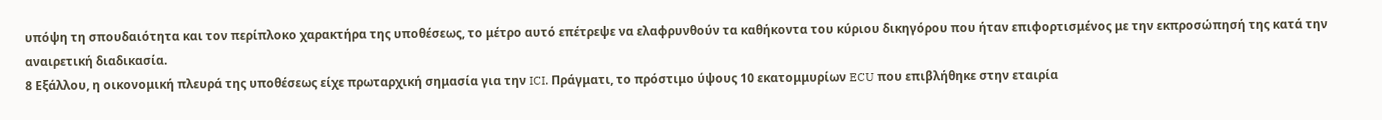υπόψη τη σπουδαιότητα και τον περίπλοκο χαρακτήρα της υποθέσεως, το μέτρο αυτό επέτρεψε να ελαφρυνθούν τα καθήκοντα του κύριου δικηγόρου που ήταν επιφορτισμένος με την εκπροσώπησή της κατά την αναιρετική διαδικασία.
8 Εξάλλου, η οικονομική πλευρά της υποθέσεως είχε πρωταρχική σημασία για την ICI. Πράγματι, το πρόστιμο ύψους 10 εκατομμυρίων ECU που επιβλήθηκε στην εταιρία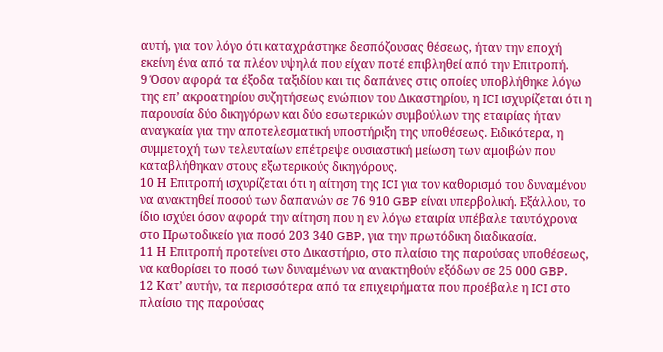αυτή, για τον λόγο ότι καταχράστηκε δεσπόζουσας θέσεως, ήταν την εποχή εκείνη ένα από τα πλέον υψηλά που είχαν ποτέ επιβληθεί από την Επιτροπή.
9 Όσον αφορά τα έξοδα ταξιδίου και τις δαπάνες στις οποίες υποβλήθηκε λόγω της επ’ ακροατηρίου συζητήσεως ενώπιον του Δικαστηρίου, η ICI ισχυρίζεται ότι η παρουσία δύο δικηγόρων και δύο εσωτερικών συμβούλων της εταιρίας ήταν αναγκαία για την αποτελεσματική υποστήριξη της υποθέσεως. Ειδικότερα, η συμμετοχή των τελευταίων επέτρεψε ουσιαστική μείωση των αμοιβών που καταβλήθηκαν στους εξωτερικούς δικηγόρους.
10 Η Επιτροπή ισχυρίζεται ότι η αίτηση της ICI για τον καθορισμό του δυναμένου να ανακτηθεί ποσού των δαπανών σε 76 910 GBP είναι υπερβολική. Εξάλλου, το ίδιο ισχύει όσον αφορά την αίτηση που η εν λόγω εταιρία υπέβαλε ταυτόχρονα στο Πρωτοδικείο για ποσό 203 340 GBP, για την πρωτόδικη διαδικασία.
11 Η Επιτροπή προτείνει στο Δικαστήριο, στο πλαίσιο της παρούσας υποθέσεως, να καθορίσει το ποσό των δυναμένων να ανακτηθούν εξόδων σε 25 000 GBP.
12 Κατ’ αυτήν, τα περισσότερα από τα επιχειρήματα που προέβαλε η ICI στο πλαίσιο της παρούσας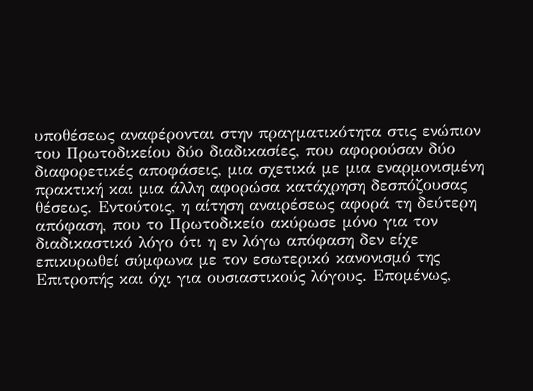υποθέσεως αναφέρονται στην πραγματικότητα στις ενώπιον του Πρωτοδικείου δύο διαδικασίες, που αφορούσαν δύο διαφορετικές αποφάσεις, μια σχετικά με μια εναρμονισμένη πρακτική και μια άλλη αφορώσα κατάχρηση δεσπόζουσας θέσεως. Εντούτοις, η αίτηση αναιρέσεως αφορά τη δεύτερη απόφαση, που το Πρωτοδικείο ακύρωσε μόνο για τον διαδικαστικό λόγο ότι η εν λόγω απόφαση δεν είχε επικυρωθεί σύμφωνα με τον εσωτερικό κανονισμό της Επιτροπής και όχι για ουσιαστικούς λόγους. Επομένως,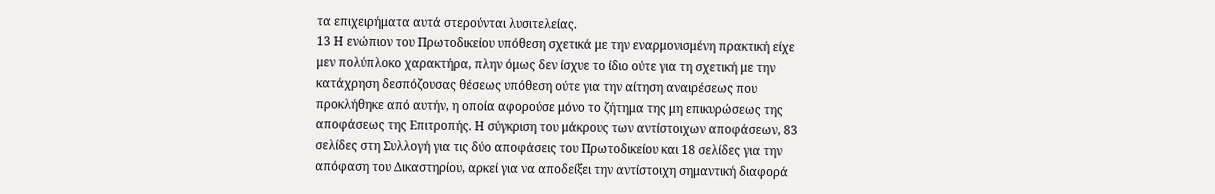τα επιχειρήματα αυτά στερούνται λυσιτελείας.
13 Η ενώπιον του Πρωτοδικείου υπόθεση σχετικά με την εναρμονισμένη πρακτική είχε μεν πολύπλοκο χαρακτήρα, πλην όμως δεν ίσχυε το ίδιο ούτε για τη σχετική με την κατάχρηση δεσπόζουσας θέσεως υπόθεση ούτε για την αίτηση αναιρέσεως που προκλήθηκε από αυτήν, η οποία αφορούσε μόνο το ζήτημα της μη επικυρώσεως της αποφάσεως της Επιτροπής. Η σύγκριση του μάκρους των αντίστοιχων αποφάσεων, 83 σελίδες στη Συλλογή για τις δύο αποφάσεις του Πρωτοδικείου και 18 σελίδες για την απόφαση του Δικαστηρίου, αρκεί για να αποδείξει την αντίστοιχη σημαντική διαφορά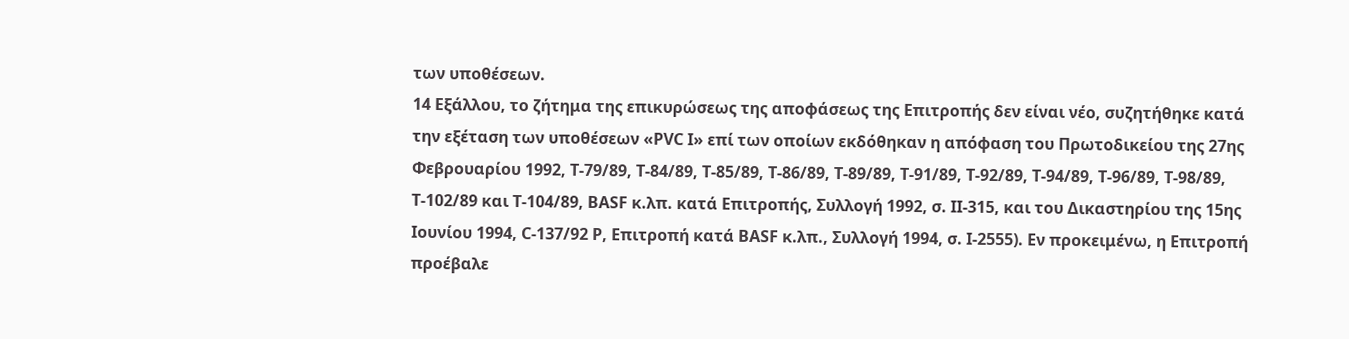των υποθέσεων.
14 Εξάλλου, το ζήτημα της επικυρώσεως της αποφάσεως της Επιτροπής δεν είναι νέο, συζητήθηκε κατά την εξέταση των υποθέσεων «PVC I» επί των οποίων εκδόθηκαν η απόφαση του Πρωτοδικείου της 27ης Φεβρουαρίου 1992, Τ-79/89, T-84/89, T-85/89, T-86/89, T-89/89, T-91/89, T-92/89, T-94/89, T-96/89, T-98/89, T-102/89 και T-104/89, BASF κ.λπ. κατά Επιτροπής, Συλλογή 1992, σ. II-315, και του Δικαστηρίου της 15ης Ιουνίου 1994, C-137/92 P, Επιτροπή κατά BASF κ.λπ., Συλλογή 1994, σ. I-2555). Εν προκειμένω, η Επιτροπή προέβαλε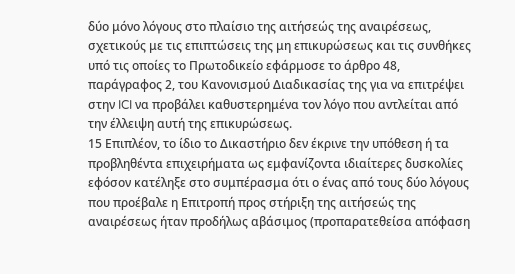δύο μόνο λόγους στο πλαίσιο της αιτήσεώς της αναιρέσεως, σχετικούς με τις επιπτώσεις της μη επικυρώσεως και τις συνθήκες υπό τις οποίες το Πρωτοδικείο εφάρμοσε το άρθρο 48, παράγραφος 2, του Κανονισμού Διαδικασίας της για να επιτρέψει στην ICI να προβάλει καθυστερημένα τον λόγο που αντλείται από την έλλειψη αυτή της επικυρώσεως.
15 Επιπλέον, το ίδιο το Δικαστήριο δεν έκρινε την υπόθεση ή τα προβληθέντα επιχειρήματα ως εμφανίζοντα ιδιαίτερες δυσκολίες εφόσον κατέληξε στο συμπέρασμα ότι ο ένας από τους δύο λόγους που προέβαλε η Επιτροπή προς στήριξη της αιτήσεώς της αναιρέσεως ήταν προδήλως αβάσιμος (προπαρατεθείσα απόφαση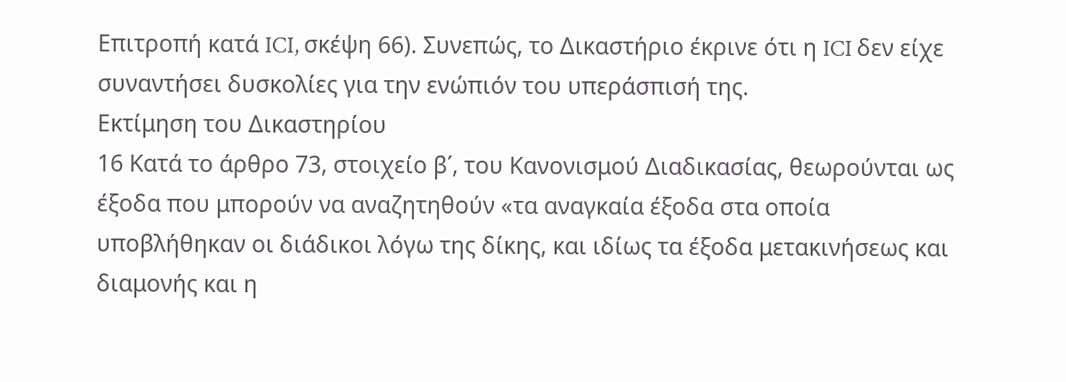Επιτροπή κατά ICI, σκέψη 66). Συνεπώς, το Δικαστήριο έκρινε ότι η ICI δεν είχε συναντήσει δυσκολίες για την ενώπιόν του υπεράσπισή της.
Εκτίμηση του Δικαστηρίου
16 Κατά το άρθρο 73, στοιχείο β΄, του Κανονισμού Διαδικασίας, θεωρούνται ως έξοδα που μπορούν να αναζητηθούν «τα αναγκαία έξοδα στα οποία υποβλήθηκαν οι διάδικοι λόγω της δίκης, και ιδίως τα έξοδα μετακινήσεως και διαμονής και η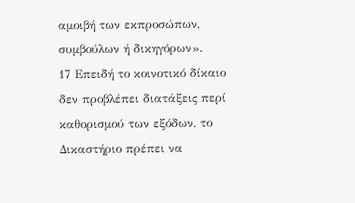αμοιβή των εκπροσώπων, συμβούλων ή δικηγόρων».
17 Επειδή το κοινοτικό δίκαιο δεν προβλέπει διατάξεις περί καθορισμού των εξόδων, το Δικαστήριο πρέπει να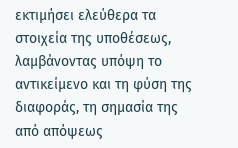εκτιμήσει ελεύθερα τα στοιχεία της υποθέσεως, λαμβάνοντας υπόψη το αντικείμενο και τη φύση της διαφοράς, τη σημασία της από απόψεως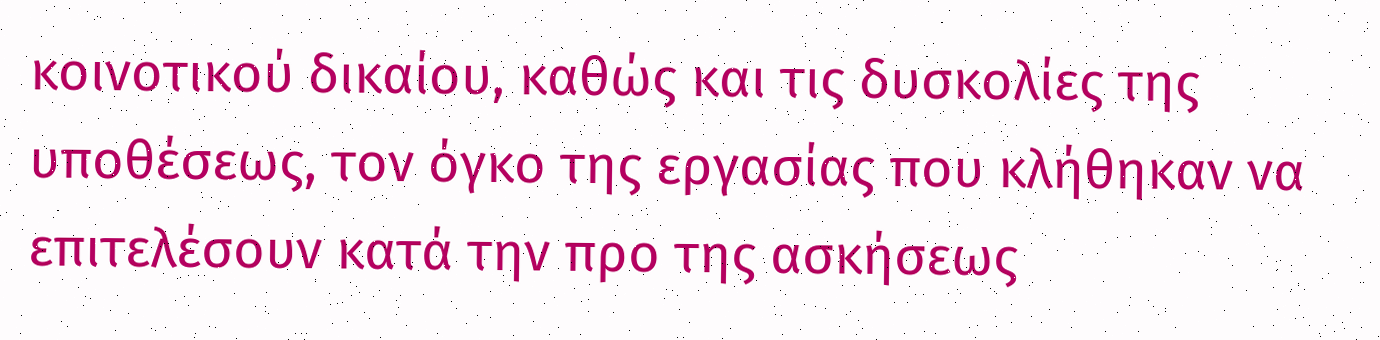κοινοτικού δικαίου, καθώς και τις δυσκολίες της υποθέσεως, τον όγκο της εργασίας που κλήθηκαν να επιτελέσουν κατά την προ της ασκήσεως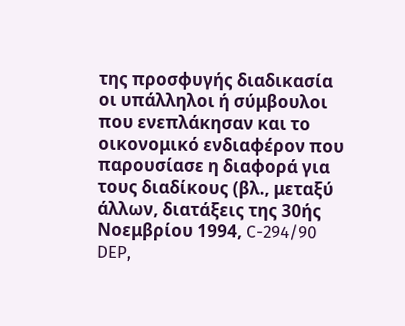της προσφυγής διαδικασία οι υπάλληλοι ή σύμβουλοι που ενεπλάκησαν και το οικονομικό ενδιαφέρον που παρουσίασε η διαφορά για τους διαδίκους (βλ., μεταξύ άλλων, διατάξεις της 30ής Νοεμβρίου 1994, C-294/90 DEP,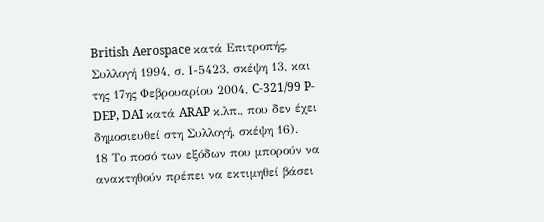British Aerospace κατά Επιτροπής, Συλλογή 1994, σ. Ι-5423, σκέψη 13, και της 17ης Φεβρουαρίου 2004, C-321/99 P-DEP, DAI κατά ARAP κ.λπ., που δεν έχει δημοσιευθεί στη Συλλογή, σκέψη 16).
18 Το ποσό των εξόδων που μπορούν να ανακτηθούν πρέπει να εκτιμηθεί βάσει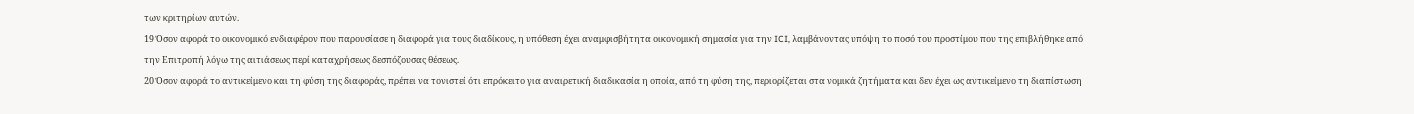των κριτηρίων αυτών.
19 Όσον αφορά το οικονομικό ενδιαφέρον που παρουσίασε η διαφορά για τους διαδίκους, η υπόθεση έχει αναμφισβήτητα οικονομική σημασία για την ICI, λαμβάνοντας υπόψη το ποσό του προστίμου που της επιβλήθηκε από την Επιτροπή λόγω της αιτιάσεως περί καταχρήσεως δεσπόζουσας θέσεως.
20 Όσον αφορά το αντικείμενο και τη φύση της διαφοράς, πρέπει να τονιστεί ότι επρόκειτο για αναιρετική διαδικασία η οποία, από τη φύση της, περιορίζεται στα νομικά ζητήματα και δεν έχει ως αντικείμενο τη διαπίστωση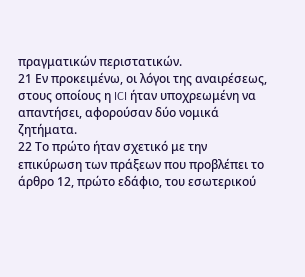πραγματικών περιστατικών.
21 Εν προκειμένω, οι λόγοι της αναιρέσεως, στους οποίους η ICI ήταν υποχρεωμένη να απαντήσει, αφορούσαν δύο νομικά ζητήματα.
22 Το πρώτο ήταν σχετικό με την επικύρωση των πράξεων που προβλέπει το άρθρο 12, πρώτο εδάφιο, του εσωτερικού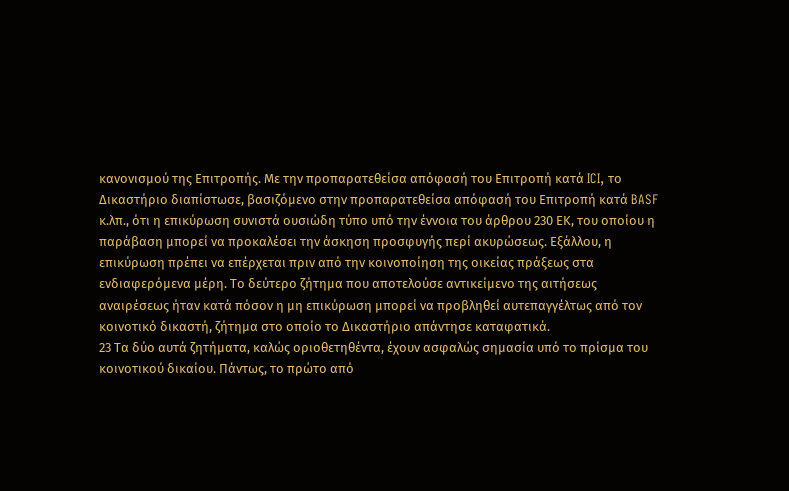κανονισμού της Επιτροπής. Με την προπαρατεθείσα απόφασή του Επιτροπή κατά ICI, το Δικαστήριο διαπίστωσε, βασιζόμενο στην προπαρατεθείσα απόφασή του Επιτροπή κατά BASF κ.λπ., ότι η επικύρωση συνιστά ουσιώδη τύπο υπό την έννοια του άρθρου 230 ΕΚ, του οποίου η παράβαση μπορεί να προκαλέσει την άσκηση προσφυγής περί ακυρώσεως. Εξάλλου, η επικύρωση πρέπει να επέρχεται πριν από την κοινοποίηση της οικείας πράξεως στα ενδιαφερόμενα μέρη. Το δεύτερο ζήτημα που αποτελούσε αντικείμενο της αιτήσεως αναιρέσεως ήταν κατά πόσον η μη επικύρωση μπορεί να προβληθεί αυτεπαγγέλτως από τον κοινοτικό δικαστή, ζήτημα στο οποίο το Δικαστήριο απάντησε καταφατικά.
23 Τα δύο αυτά ζητήματα, καλώς οριοθετηθέντα, έχουν ασφαλώς σημασία υπό το πρίσμα του κοινοτικού δικαίου. Πάντως, το πρώτο από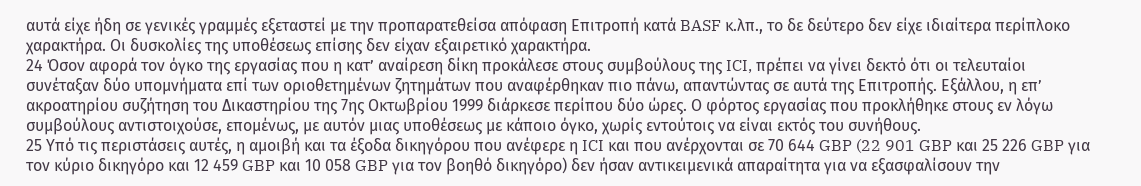αυτά είχε ήδη σε γενικές γραμμές εξεταστεί με την προπαρατεθείσα απόφαση Επιτροπή κατά BASF κ.λπ., το δε δεύτερο δεν είχε ιδιαίτερα περίπλοκο χαρακτήρα. Οι δυσκολίες της υποθέσεως επίσης δεν είχαν εξαιρετικό χαρακτήρα.
24 Όσον αφορά τον όγκο της εργασίας που η κατ’ αναίρεση δίκη προκάλεσε στους συμβούλους της ICI, πρέπει να γίνει δεκτό ότι οι τελευταίοι συνέταξαν δύο υπομνήματα επί των οριοθετημένων ζητημάτων που αναφέρθηκαν πιο πάνω, απαντώντας σε αυτά της Επιτροπής. Εξάλλου, η επ’ ακροατηρίου συζήτηση του Δικαστηρίου της 7ης Οκτωβρίου 1999 διάρκεσε περίπου δύο ώρες. Ο φόρτος εργασίας που προκλήθηκε στους εν λόγω συμβούλους αντιστοιχούσε, επομένως, με αυτόν μιας υποθέσεως με κάποιο όγκο, χωρίς εντούτοις να είναι εκτός του συνήθους.
25 Υπό τις περιστάσεις αυτές, η αμοιβή και τα έξοδα δικηγόρου που ανέφερε η ICI και που ανέρχονται σε 70 644 GBP (22 901 GBP και 25 226 GBP για τον κύριο δικηγόρο και 12 459 GBP και 10 058 GBP για τον βοηθό δικηγόρο) δεν ήσαν αντικειμενικά απαραίτητα για να εξασφαλίσουν την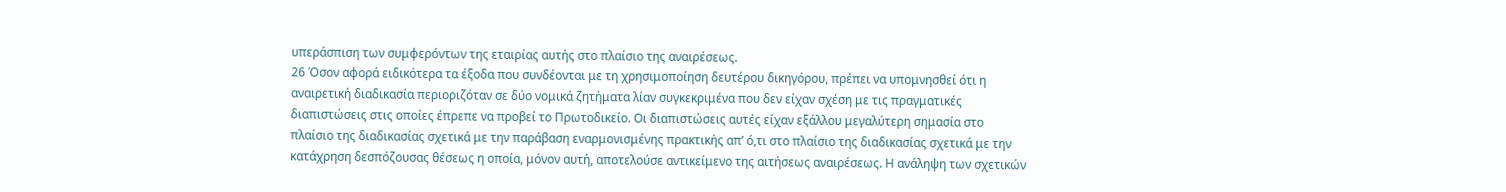υπεράσπιση των συμφερόντων της εταιρίας αυτής στο πλαίσιο της αναιρέσεως.
26 Όσον αφορά ειδικότερα τα έξοδα που συνδέονται με τη χρησιμοποίηση δευτέρου δικηγόρου, πρέπει να υπομνησθεί ότι η αναιρετική διαδικασία περιοριζόταν σε δύο νομικά ζητήματα λίαν συγκεκριμένα που δεν είχαν σχέση με τις πραγματικές διαπιστώσεις στις οποίες έπρεπε να προβεί το Πρωτοδικείο. Οι διαπιστώσεις αυτές είχαν εξάλλου μεγαλύτερη σημασία στο πλαίσιο της διαδικασίας σχετικά με την παράβαση εναρμονισμένης πρακτικής απ’ ό,τι στο πλαίσιο της διαδικασίας σχετικά με την κατάχρηση δεσπόζουσας θέσεως η οποία, μόνον αυτή, αποτελούσε αντικείμενο της αιτήσεως αναιρέσεως. Η ανάληψη των σχετικών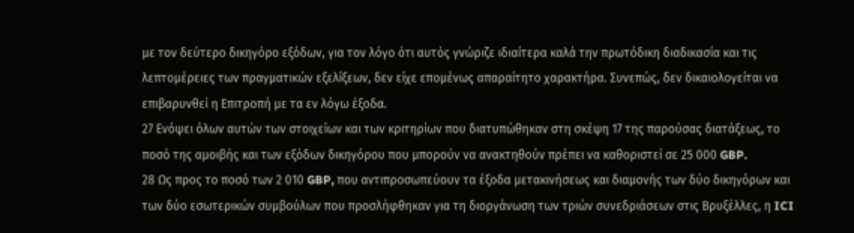με τον δεύτερο δικηγόρο εξόδων, για τον λόγο ότι αυτός γνώριζε ιδιαίτερα καλά την πρωτόδικη διαδικασία και τις λεπτομέρειες των πραγματικών εξελίξεων, δεν είχε επομένως απαραίτητο χαρακτήρα. Συνεπώς, δεν δικαιολογείται να επιβαρυνθεί η Επιτροπή με τα εν λόγω έξοδα.
27 Ενόψει όλων αυτών των στοιχείων και των κριτηρίων που διατυπώθηκαν στη σκέψη 17 της παρούσας διατάξεως, το ποσό της αμοιβής και των εξόδων δικηγόρου που μπορούν να ανακτηθούν πρέπει να καθοριστεί σε 25 000 GBP.
28 Ως προς το ποσό των 2 010 GBP, που αντιπροσωπεύουν τα έξοδα μετακινήσεως και διαμονής των δύο δικηγόρων και των δύο εσωτερικών συμβούλων που προσλήφθηκαν για τη διοργάνωση των τριών συνεδριάσεων στις Βρυξέλλες, η ICI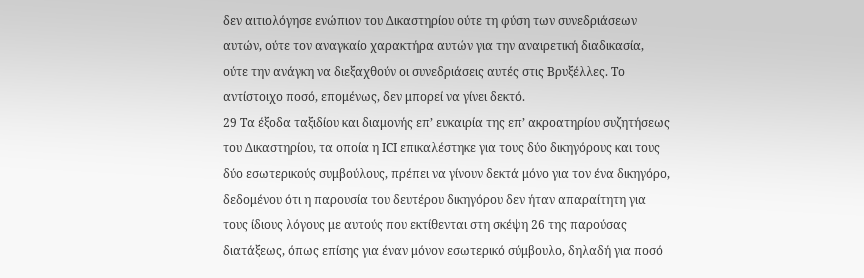δεν αιτιολόγησε ενώπιον του Δικαστηρίου ούτε τη φύση των συνεδριάσεων αυτών, ούτε τον αναγκαίο χαρακτήρα αυτών για την αναιρετική διαδικασία, ούτε την ανάγκη να διεξαχθούν οι συνεδριάσεις αυτές στις Βρυξέλλες. Το αντίστοιχο ποσό, επομένως, δεν μπορεί να γίνει δεκτό.
29 Τα έξοδα ταξιδίου και διαμονής επ’ ευκαιρία της επ’ ακροατηρίου συζητήσεως του Δικαστηρίου, τα οποία η ICI επικαλέστηκε για τους δύο δικηγόρους και τους δύο εσωτερικούς συμβούλους, πρέπει να γίνουν δεκτά μόνο για τον ένα δικηγόρο, δεδομένου ότι η παρουσία του δευτέρου δικηγόρου δεν ήταν απαραίτητη για τους ίδιους λόγους με αυτούς που εκτίθενται στη σκέψη 26 της παρούσας διατάξεως, όπως επίσης για έναν μόνον εσωτερικό σύμβουλο, δηλαδή για ποσό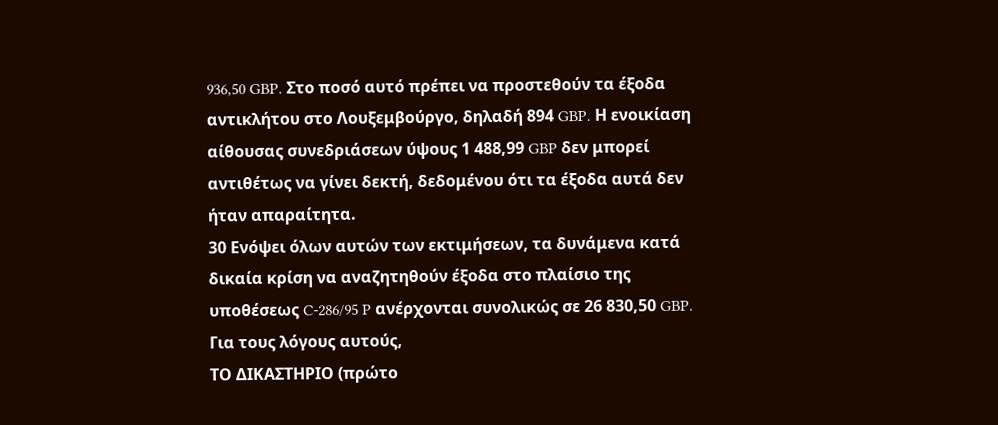936,50 GBP. Στο ποσό αυτό πρέπει να προστεθούν τα έξοδα αντικλήτου στο Λουξεμβούργο, δηλαδή 894 GBP. Η ενοικίαση αίθουσας συνεδριάσεων ύψους 1 488,99 GBP δεν μπορεί αντιθέτως να γίνει δεκτή, δεδομένου ότι τα έξοδα αυτά δεν ήταν απαραίτητα.
30 Ενόψει όλων αυτών των εκτιμήσεων, τα δυνάμενα κατά δικαία κρίση να αναζητηθούν έξοδα στο πλαίσιο της υποθέσεως C-286/95 P ανέρχονται συνολικώς σε 26 830,50 GBP.
Για τους λόγους αυτούς,
ΤΟ ΔΙΚΑΣΤΗΡΙΟ (πρώτο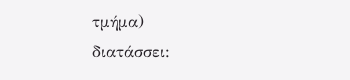τμήμα)
διατάσσει: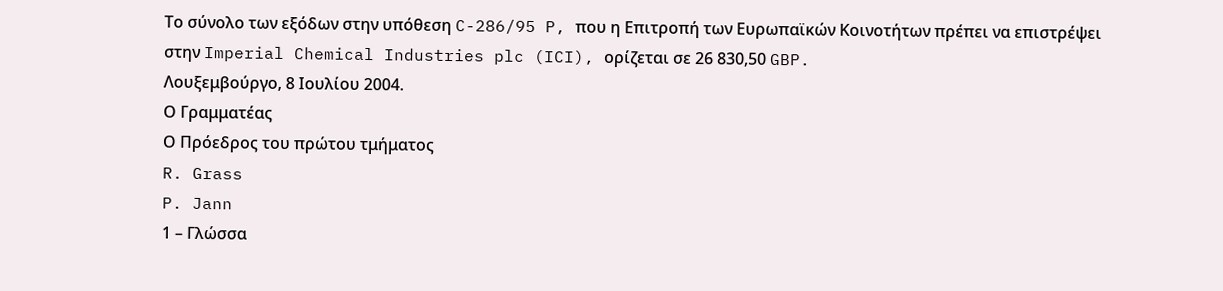Το σύνολο των εξόδων στην υπόθεση C-286/95 P, που η Επιτροπή των Ευρωπαϊκών Κοινοτήτων πρέπει να επιστρέψει στην Imperial Chemical Industries plc (ICI), ορίζεται σε 26 830,50 GBP.
Λουξεμβούργο, 8 Ιουλίου 2004.
Ο Γραμματέας
Ο Πρόεδρος του πρώτου τμήματος
R. Grass
P. Jann
1 – Γλώσσα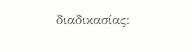διαδικασίας: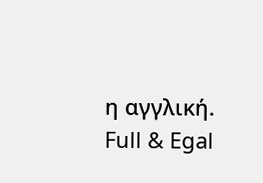η αγγλική.
Full & Egal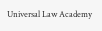Universal Law Academy